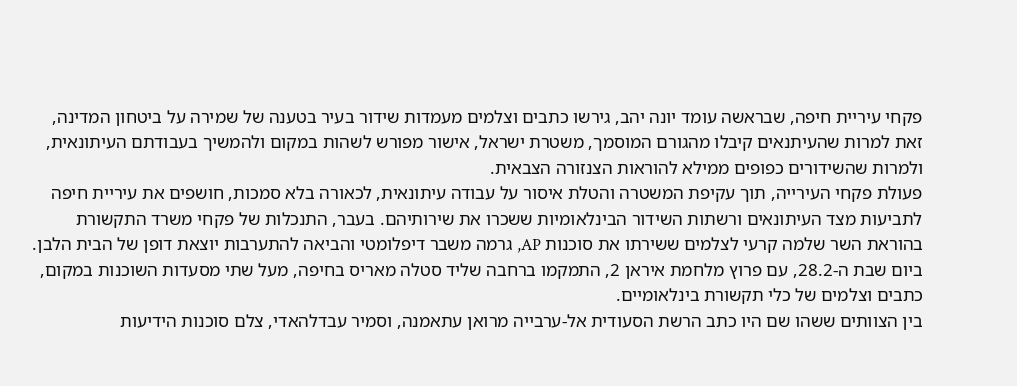פקחי עיריית חיפה, שבראשה עומד יונה יהב, גירשו כתבים וצלמים מעמדות שידור בעיר בטענה של שמירה על ביטחון המדינה, זאת למרות שהעיתנאים קיבלו מהגורם המוסמך, משטרת ישראל, אישור מפורש לשהות במקום ולהמשיך בעבודתם העיתונאית, ולמרות שהשידורים כפופים ממילא להוראות הצנזורה הצבאית.
פעולת פקחי העירייה, תוך עקיפת המשטרה והטלת איסור על עבודה עיתונאית, לכאורה בלא סמכות, חושפים את עיריית חיפה לתביעות מצד העיתונאים ורשתות השידור הבינלאומיות ששכרו את שירותיהם. בעבר, התנכלות של פקחי משרד התקשורת בהוראת השר שלמה קרעי לצלמים ששירתו את סוכנות AP, גרמה משבר דיפלומטי והביאה להתערבות יוצאת דופן של הבית הלבן.
ביום שבת ה-28.2, עם פרוץ מלחמת איראן 2, התמקמו ברחבה שליד סטלה מאריס בחיפה, מעל שתי מסעדות השוכנות במקום, כתבים וצלמים של כלי תקשורת בינלאומיים.
בין הצוותים ששהו שם היו כתב הרשת הסעודית אל-ערבייה מרואן עתאמנה, וסמיר עבדלהאדי, צלם סוכנות הידיעות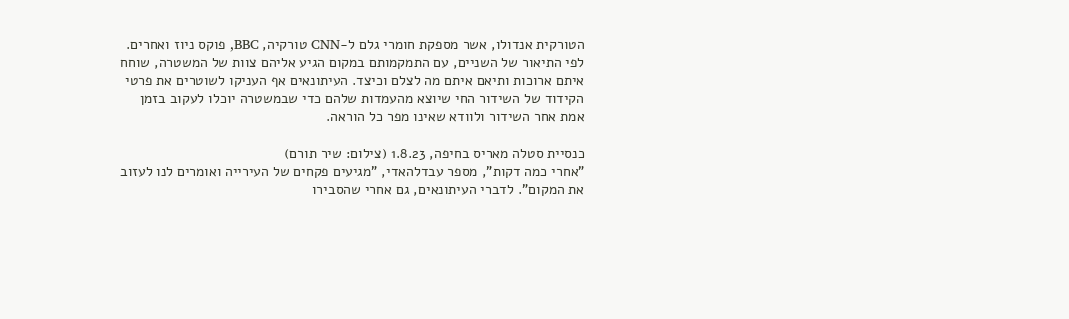הטורקית אנדולו, אשר מספקת חומרי גלם ל-CNN טורקיה, BBC, פוקס ניוז ואחרים.
לפי התיאור של השניים, עם התמקמותם במקום הגיע אליהם צוות של המשטרה, שוחח איתם ארוכות ותיאם איתם מה לצלם וכיצד. העיתונאים אף העניקו לשוטרים את פרטי הקידוד של השידור החי שיוצא מהעמדות שלהם כדי שבמשטרה יוכלו לעקוב בזמן אמת אחר השידור ולוודא שאינו מפר כל הוראה.

כנסיית סטלה מאריס בחיפה, 1.8.23 (צילום: שיר תורם)
"אחרי כמה דקות", מספר עבדלהאדי, "מגיעים פקחים של העירייה ואומרים לנו לעזוב את המקום". לדברי העיתונאים, גם אחרי שהסבירו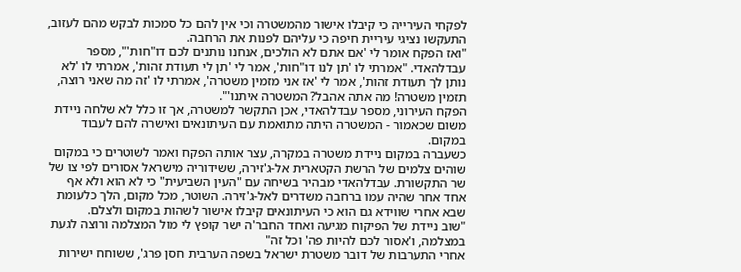לפקחי העירייה כי קיבלו אישור מהמשטרה וכי אין להם כל סמכות לבקש מהם לעזוב, התעקשו נציגי עיריית חיפה כי עליהם לפנות את הרחבה.
"ואז הפקח אומר לי 'אם אתם לא הולכים, אנחנו נותנים לכם דו"חות'", מספר עבדלהאדי. "אמרתי לו 'תן לנו דו"חות', אמר לי 'תן לי תעודת זהות', אמרתי לו 'לא נותן לך תעודת זהות', אמר לי 'אז אני מזמין משטרה', אמרתי לו 'זה מה שאני רוצה, תזמין משטרה! מה אתה אהבל? המשטרה איתנו'".
הפקח העירוני, מספר עבדלהאדי, אכן התקשר למשטרה, אך זו כלל לא שלחה ניידת משום שכאמור - המשטרה היתה מתואמת עם העיתונאים ואישרה להם לעבוד במקום.
כשעברה במקום ניידת משטרה במקרה, עצר אותה הפקח ואמר לשוטרים כי במקום שוהים צלמים של הרשת הקטארית אל-ג'זירה, ששידוריה מישראל אסורים לפי צו של שר התקשורת. עבדלהאדי מבהיר בשיחה עם "העין השביעית" כי לא הוא ולא אף אחד אחר שהיה עמו ברחבה משדרים לאל-ג'זירה. השוטר, מכל מקום, הלך כלעומת שבא אחרי שווידא גם הוא כי העיתונאים קיבלו אישור לשהות במקום ולצלם.
"שוב ניידת של הפיקוח מגיעה ואחד החבר'ה ישר קופץ לי מול המצלמה ורוצה לגעת במצלמה, ו'אסור לכם להיות פה' וכל זה"
אחרי התערבות של דובר משטרת ישראל בשפה הערבית חסן פרג', ששוחח ישירות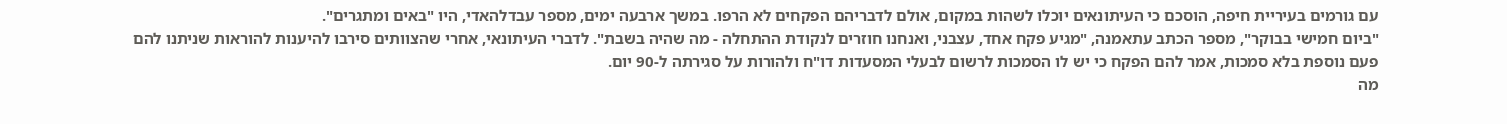עם גורמים בעיריית חיפה, הוסכם כי העיתונאים יוכלו לשהות במקום, אולם לדבריהם הפקחים לא הרפו. במשך ארבעה ימים, מספר עבדלהאדי, היו "באים ומתגרים".
"ביום חמישי בבוקר", מספר הכתב עתאמנה, "מגיע פקח אחד, עצבני, ואנחנו חוזרים לנקודת ההתחלה - מה שהיה בשבת". לדברי העיתונאי, אחרי שהצוותים סירבו להיענות להוראות שניתנו להם פעם נוספת בלא סמכות, אמר להם הפקח כי יש לו הסמכות לרשום לבעלי המסעדות דו"ח ולהורות על סגירתה ל-90 יום.
מה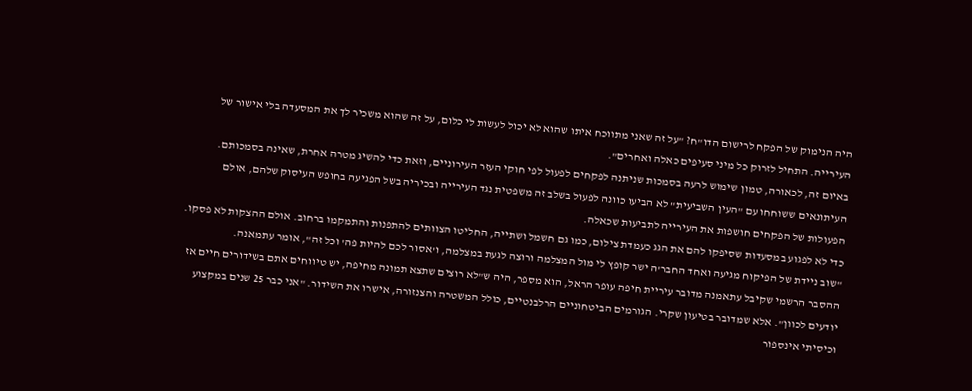היה הנימוק של הפקח לרישום הדו"ח? "על זה שאני מתווכח איתו שהוא לא יכול לעשות לי כלום, על זה שהוא משכיר לך את המסעדה בלי אישור של העירייה. התחיל לזרוק כל מיני סעיפים כאלה ואחרים".
באיום זה, לכאורה, טמון שימוש לרעה בסמכות שניתנה לפקחים לפעול לפי חוקי העזר העירוניים, וזאת כדי להשיג מטרה אחרת, שאינה בסמכותם. העיתונאים ששוחחו עם "העין השביעית" לא הביעו כוונה לפעול בשלב זה משפטית נגד העירייה ובכיריה בשל הפגיעה בחופש העיסוק שלהם, אולם הפעולות של הפקחים חושפות את העירייה לתביעות שכאלה.
כדי לא לפגוע במסעדות שסיפקו להם את הגג כעמדת צילום, כמו גם חשמל ושתייה, החליטו הצוותים להתפנות והתמקמו ברחוב. אולם ההצקות לא פסקו. "שוב ניידת של הפיקוח מגיעה ואחד החבר'ה ישר קופץ לי מול המצלמה ורוצה לגעת במצלמה, ו'אסור לכם להיות פה' וכל זה", אומר עתמאנה.
ההסבר הרשמי שקיבל עתאמנה מדובר עיריית חיפה עופר הראל, הוא מספר, היה ש"לא רוצים שתצא תמונה מחיפה, יש טיווחים אתם בשידורים חיים אז יודעים לכוון". אלא שמדובר בטיעון שקרי. הגורמים הביטחוניים הרלבנטיים, כולל המשטרה והצנזורה, אישרו את השידור. "אני כבר 25 שנים במקצוע וכיסיתי אינספור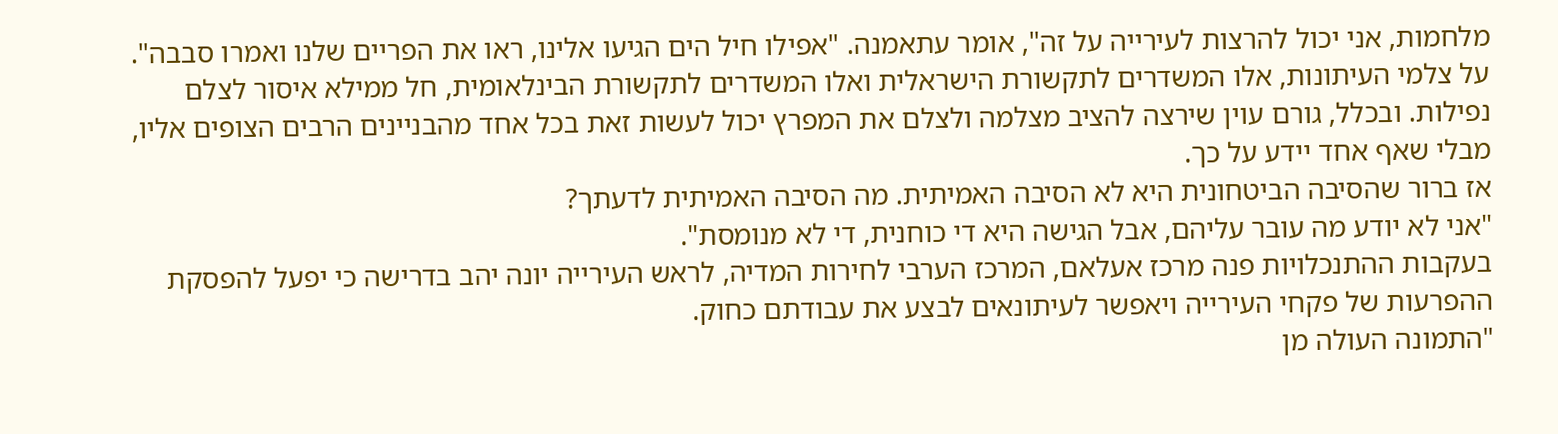מלחמות, אני יכול להרצות לעירייה על זה", אומר עתאמנה. "אפילו חיל הים הגיעו אלינו, ראו את הפריים שלנו ואמרו סבבה".
על צלמי העיתונות, אלו המשדרים לתקשורת הישראלית ואלו המשדרים לתקשורת הבינלאומית, חל ממילא איסור לצלם נפילות. ובכלל, גורם עוין שירצה להציב מצלמה ולצלם את המפרץ יכול לעשות זאת בכל אחד מהבניינים הרבים הצופים אליו, מבלי שאף אחד יידע על כך.
אז ברור שהסיבה הביטחונית היא לא הסיבה האמיתית. מה הסיבה האמיתית לדעתך?
"אני לא יודע מה עובר עליהם, אבל הגישה היא די כוחנית, די לא מנומסת".
בעקבות ההתנכלויות פנה מרכז אעלאם, המרכז הערבי לחירות המדיה, לראש העירייה יונה יהב בדרישה כי יפעל להפסקת ההפרעות של פקחי העירייה ויאפשר לעיתונאים לבצע את עבודתם כחוק.
"התמונה העולה מן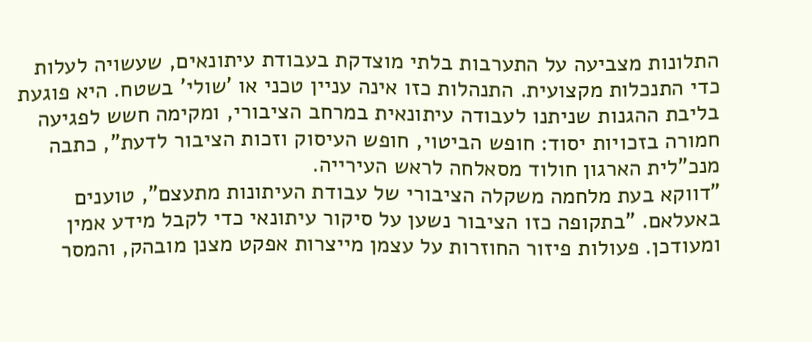התלונות מצביעה על התערבות בלתי מוצדקת בעבודת עיתונאים, שעשויה לעלות כדי התנכלות מקצועית. התנהלות כזו אינה עניין טכני או 'שולי' בשטח. היא פוגעת בליבת ההגנות שניתנו לעבודה עיתונאית במרחב הציבורי, ומקימה חשש לפגיעה חמורה בזכויות יסוד: חופש הביטוי, חופש העיסוק וזכות הציבור לדעת", כתבה מנכ"לית הארגון חולוד מסאלחה לראש העירייה.
"דווקא בעת מלחמה משקלה הציבורי של עבודת העיתונות מתעצם", טוענים באעלאם. "בתקופה כזו הציבור נשען על סיקור עיתונאי כדי לקבל מידע אמין ומעודכן. פעולות פיזור החוזרות על עצמן מייצרות אפקט מצנן מובהק, והמסר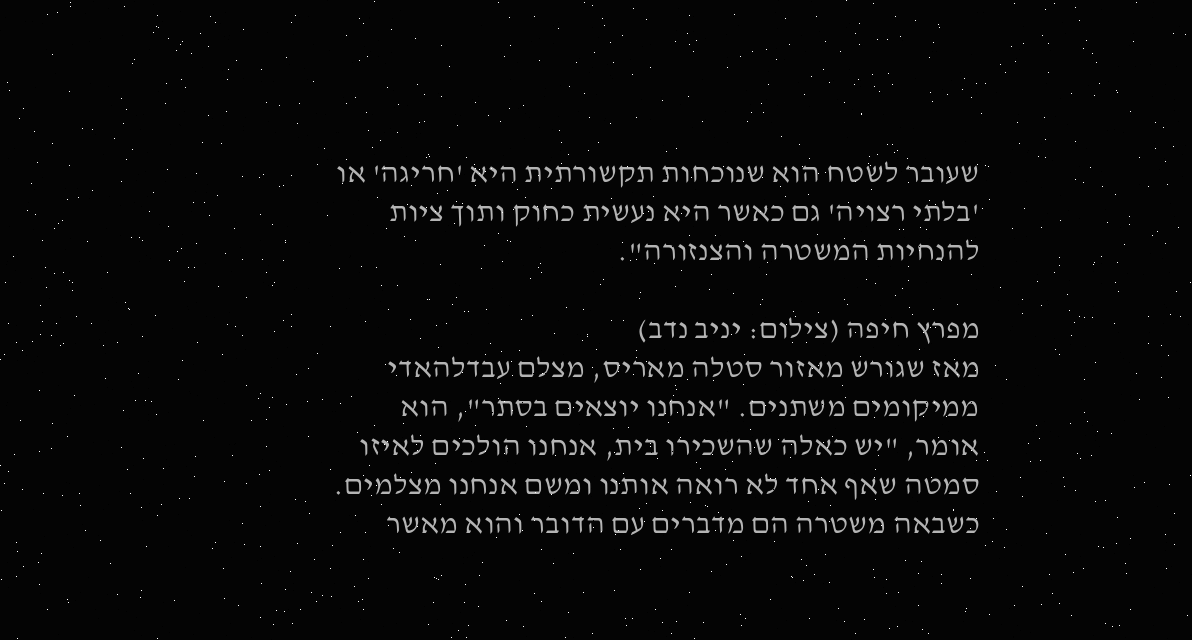שעובר לשטח הוא שנוכחות תקשורתית היא 'חריגה' או 'בלתי רצויה' גם כאשר היא נעשית כחוק ותוך ציות להנחיות המשטרה והצנזורה".

מפרץ חיפה (צילום: יניב נדב)
מאז שגורש מאזור סטלה מאריס, מצלם עבדלהאדי ממיקומים משתנים. "אנחנו יוצאים בסתר", הוא אומר, "יש כאלה שהשכירו בית, אנחנו הולכים לאיזו סמטה שאף אחד לא רואה אותנו ומשם אנחנו מצלמים. כשבאה משטרה הם מדברים עם הדובר והוא מאשר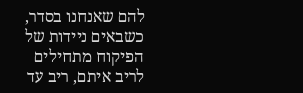להם שאנחנו בסדר, כשבאים ניידות של הפיקוח מתחילים לריב איתם, ריב עד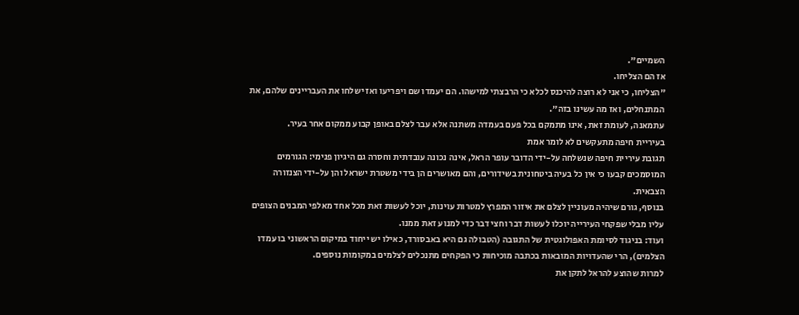השמיים".
אז הם הצליחו.
"הצליחו, כי אני לא רוצה להיכנס לכלא כי הרבצתי למישהו. הם יעמדו שם ויפריעו ואז ישלחו את העבריינים שלהם, את המתנחלים, ואז מה עשינו בזה".
עתמאנה, לעומת זאת, אינו מתמקם בכל פעם בעמדה משתנה אלא עבר לצלם באופן קבוע ממקום אחר בעיר.
בעיריית חיפה מתעקשים לא לומר אמת
תגובת עיריית חיפה שנשלחה על-ידי הדובר עופר הראל, אינה נכונה עובדתית וחסרה גם היגיון פנימי: הגורמים המוסמכים קבעו כי אין כל בעיה ביטחונית בשידורים, והם מאושרים הן בידי משטרת ישראל והן על-ידי הצנזורה הצבאית.
בנוסף, גורם שיהיה מעוניין לצלם את איזור המפרץ למטרות עוינות, יוכל לעשות זאת מכל אחד מאלפי המבנים הצופים עליו מבלי שפקחי העירייה יוכלו לעשות דבר וחצי דבר כדי למנוע זאת ממנו.
ועוד: בניגוד לסיומת האפולוגטית של התגובה (הטבולה גם היא באבסורד, כאילו יש ייחוד במיקום הראשוני בו עמדו הצלמים), הרי שהעדויות המובאות בכתבה מוכיחות כי הפקחים מתנכלים לצלמים במקומות נוספים.
למרות שהוצע להראל לתקן את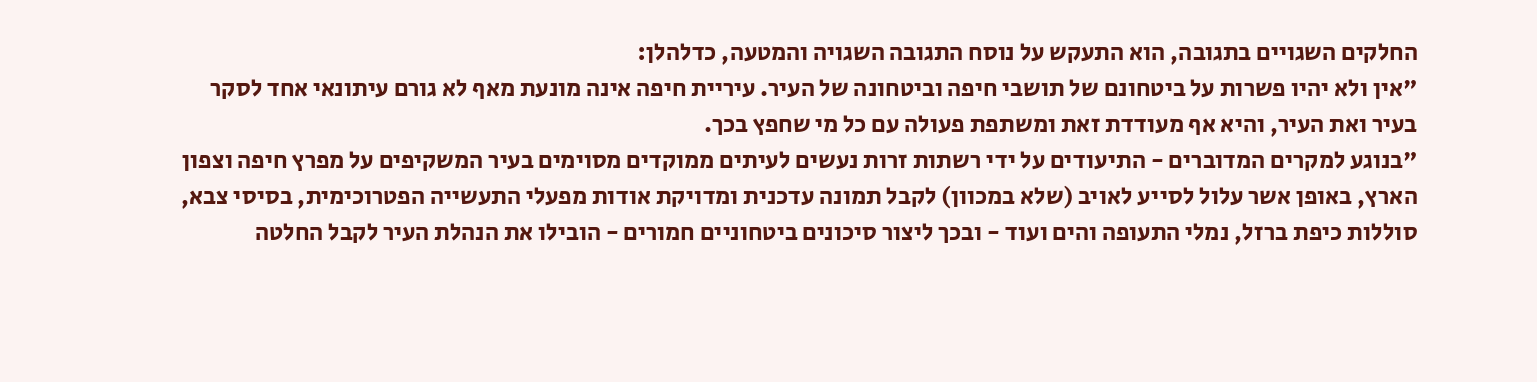החלקים השגויים בתגובה, הוא התעקש על נוסח התגובה השגויה והמטעה, כדלהלן:
"אין ולא יהיו פשרות על ביטחונם של תושבי חיפה וביטחונה של העיר. עיריית חיפה אינה מונעת מאף לא גורם עיתונאי אחד לסקר בעיר ואת העיר, והיא אף מעודדת זאת ומשתפת פעולה עם כל מי שחפץ בכך.
"בנוגע למקרים המדוברים - התיעודים על ידי רשתות זרות נעשים לעיתים ממוקדים מסוימים בעיר המשקיפים על מפרץ חיפה וצפון הארץ, באופן אשר עלול לסייע לאויב (שלא במכוון) לקבל תמונה עדכנית ומדויקת אודות מפעלי התעשייה הפטרוכימית, בסיסי צבא, סוללות כיפת ברזל, נמלי התעופה והים ועוד - ובכך ליצור סיכונים ביטחוניים חמורים - הובילו את הנהלת העיר לקבל החלטה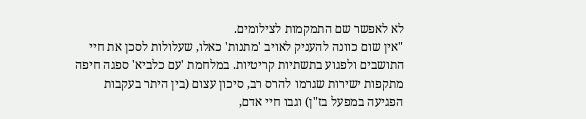לא לאפשר שם התמקמות לצילומים.
"אין שום כוונה להעניק לאויב 'מתנות' כאלו, שעלולות לסכן את חיי התושבים ולפגוע בתשתיות קריטיות. במלחמת 'עם כלביא' ספגה חיפה מתקפות ישירות שגרמו להרס רב, סיכון עצום (בין היתר בעקבות הפגיעה במפעל בז"ן) וגבו חיי אדם,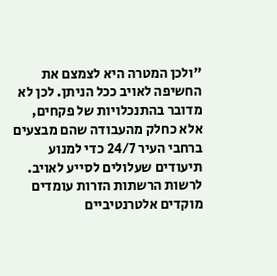"ולכן המטרה היא לצמצם את החשיפה לאויב ככל הניתן. לכן לא מדובר בהתנכלויות של פקחים, אלא כחלק מהעבודה שהם מבצעים ברחבי העיר 24/7 כדי למנוע תיעודים שעלולים לסייע לאויב. לרשות הרשתות הזרות עומדים מוקדים אלטרנטיביים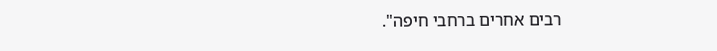רבים אחרים ברחבי חיפה".